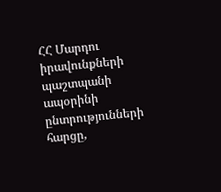ՀՀ Մարդու իրավունքների պաշտպանի ապօրինի ընտրությունների հարցը,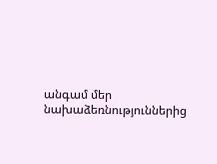անգամ մեր նախաձեռնություններից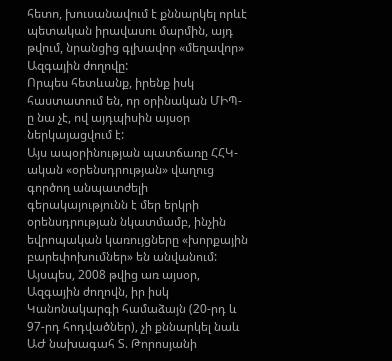հետո, խուսանավում է քննարկել որևէ պետական իրավասու մարմին, այդ թվում, նրանցից գլխավոր «մեղավոր» Ազգային ժողովը:
Որպես հետևանք, իրենք իսկ հաստատում են, որ օրինական ՄԻՊ-ը նա չէ, ով այդպիսին այսօր ներկայացվում է:
Այս ապօրինության պատճառը ՀՀԿ-ական «օրենսդրության» վաղուց գործող անպատժելի գերակայությունն է մեր երկրի օրենսդրության նկատմամբ, ինչին եվրոպական կառույցները «խորքային բարեփոխումներ» են անվանում:
Այսպես, 2008 թվից առ այսօր, Ազգային ժողովն, իր իսկ Կանոնակարգի համաձայն (20-րդ և 97-րդ հոդվածներ), չի քննարկել նաև ԱԺ նախագահ Տ. Թորոսյանի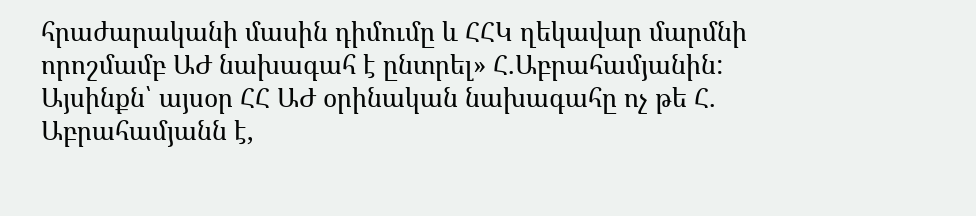հրաժարականի մասին դիմումը և ՀՀԿ ղեկավար մարմնի որոշմամբ ԱԺ նախագահ է ընտրել» Հ.Աբրահամյանին:
Այսինքն՝ այսօր ՀՀ ԱԺ օրինական նախագահը ոչ թե Հ. Աբրահամյանն է,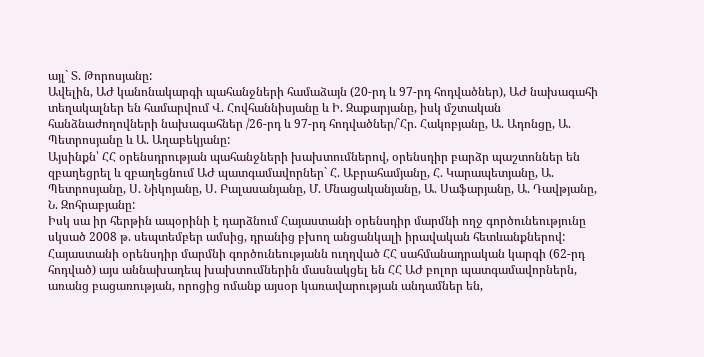այլ` Տ. Թորոսյանը:
Ավելին, ԱԺ կանոնակարգի պահանջների համաձայն (20-րդ և 97-րդ հոդվածներ), ԱԺ նախագահի տեղակալներ են համարվում Վ. Հովհաննիսյանը և Ի. Զաքարյանը, իսկ մշտական հանձնաժողովների նախագահներ /26-րդ և 97-րդ հոդվածներ/`Հր. Հակոբյանը, Ա. Ադոնցը, Ա. Պետրոսյանը և Ա. Աղաբեկյանը:
Այսինքն՝ ՀՀ օրենսդրության պահանջների խախտումներով, օրենսդիր բարձր պաշտոններ են զբաղեցրել և զբաղեցնում ԱԺ պատգամավորներ` Հ. Աբրահամյանը, Հ. Կարապետյանը, Ա. Պետրոսյանը, Ս. Նիկոյանը, Ս. Բալասանյանը, Մ. Մնացականյանը, Ա. Սաֆարյանը, Ա. Դավթյանը, Ն. Զոհրաբյանը:
Իսկ սա իր հերթին ապօրինի է դարձնում Հայաստանի օրենսդիր մարմնի ողջ գործունեությունը սկսած 2008 թ. սեպտեմբեր ամսից, դրանից բխող անցանկալի իրավական հետևանքներով:
Հայաստանի օրենսդիր մարմնի գործունեությանն ուղղված ՀՀ սահմանադրական կարգի (62-րդ հոդված) այս աննախադեպ խախտումներին մասնակցել են ՀՀ ԱԺ բոլոր պատգամավորներն, առանց բացառության, որոցից ոմանք այսօր կառավարության անդամներ են,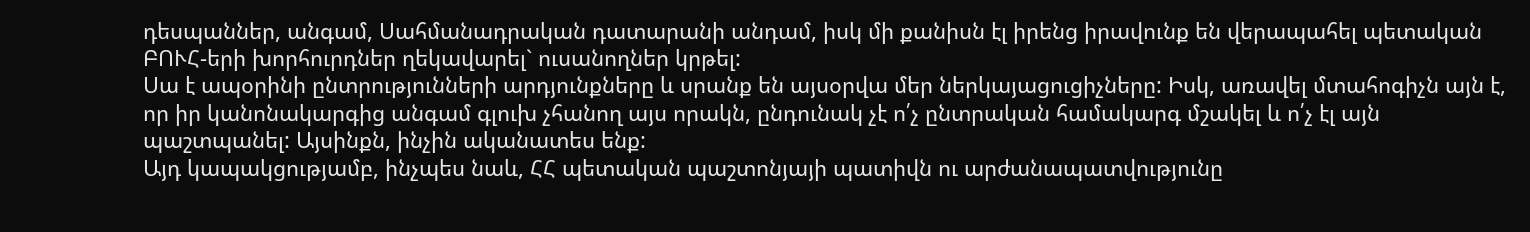դեսպաններ, անգամ, Սահմանադրական դատարանի անդամ, իսկ մի քանիսն էլ իրենց իրավունք են վերապահել պետական ԲՈՒՀ-երի խորհուրդներ ղեկավարել` ուսանողներ կրթել:
Սա է ապօրինի ընտրությունների արդյունքները և սրանք են այսօրվա մեր ներկայացուցիչները: Իսկ, առավել մտահոգիչն այն է, որ իր կանոնակարգից անգամ գլուխ չհանող այս որակն, ընդունակ չէ ո՛չ ընտրական համակարգ մշակել և ո՛չ էլ այն պաշտպանել: Այսինքն, ինչին ականատես ենք:
Այդ կապակցությամբ, ինչպես նաև, ՀՀ պետական պաշտոնյայի պատիվն ու արժանապատվությունը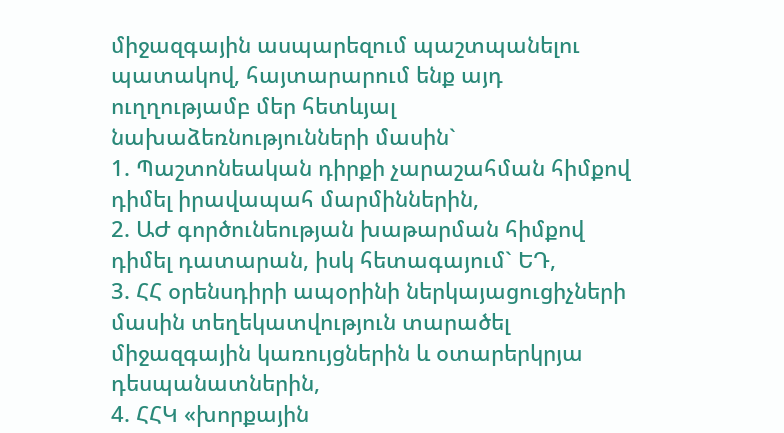միջազգային ասպարեզում պաշտպանելու պատակով, հայտարարում ենք այդ ուղղությամբ մեր հետևյալ նախաձեռնությունների մասին`
1. Պաշտոնեական դիրքի չարաշահման հիմքով դիմել իրավապահ մարմիններին,
2. ԱԺ գործունեության խաթարման հիմքով դիմել դատարան, իսկ հետագայում` ԵԴ,
3. ՀՀ օրենսդիրի ապօրինի ներկայացուցիչների մասին տեղեկատվություն տարածել միջազգային կառույցներին և օտարերկրյա դեսպանատներին,
4. ՀՀԿ «խորքային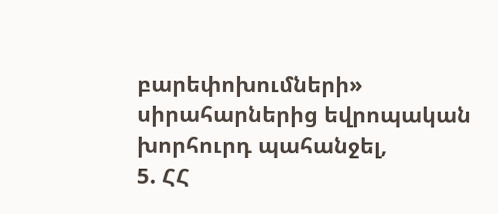բարեփոխումների» սիրահարներից եվրոպական խորհուրդ պահանջել,
5. ՀՀ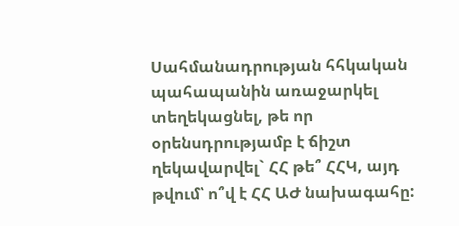Սահմանադրության հհկական պահապանին առաջարկել տեղեկացնել, թե որ օրենսդրությամբ է ճիշտ ղեկավարվել` ՀՀ թե՞ ՀՀԿ, այդ թվում՝ ո՞վ է ՀՀ ԱԺ նախագահը: